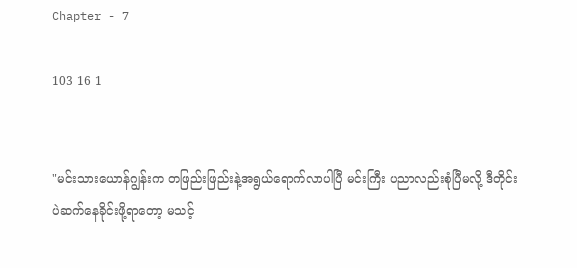Chapter - 7

103 16 1


"မင်းသားယောန်ဂျွန်းက တဖြည်းဖြည်းနဲ့အရွယ်ရောက်လာပါပြီ မင်းကြီး ပညာလည်းစုံပြီမလို့ ဒီတိုင်းပဲဆက်နေခိုင်းဖို့ရာတော့ မသင့်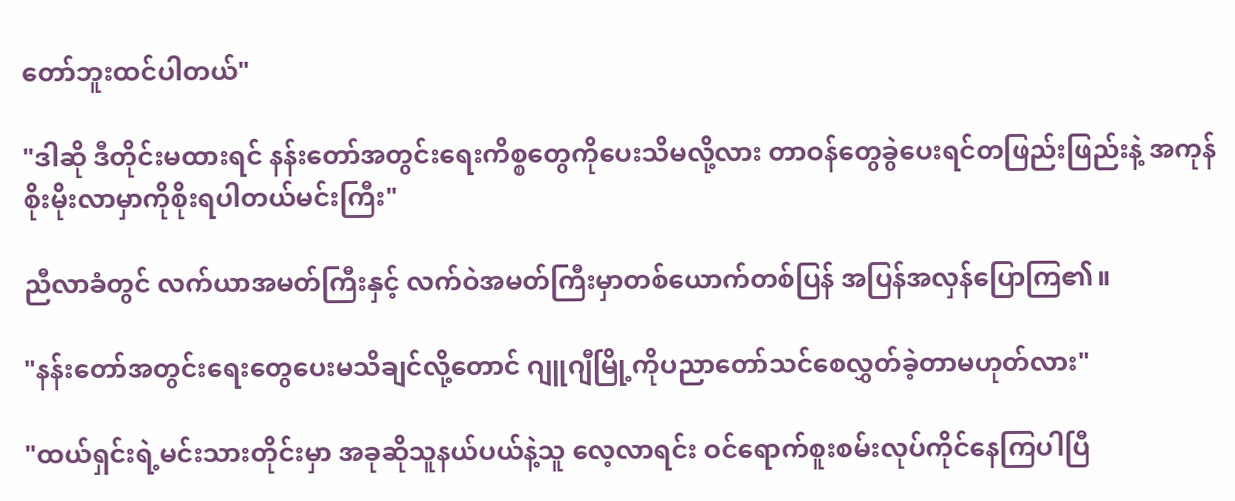တော်ဘူးထင်ပါတယ်"

"ဒါဆို ဒီတိုင်းမထားရင် နန်းတော်အတွင်းရေးကိစ္စတွေကိုပေးသိမလို့လား တာဝန်တွေခွဲပေးရင်တဖြည်းဖြည်းနဲ့ အကုန်စိုးမိုးလာမှာကိုစိုးရပါတယ်မင်းကြီး"

ညီလာခံတွင် လက်ယာအမတ်ကြီးနှင့် လက်ဝဲအမတ်ကြီးမှာတစ်ယောက်တစ်ပြန် အပြန်အလှန်ပြောကြ၏။

"နန်းတော်အတွင်းရေးတွေပေးမသိချင်လို့တောင် ဂျူဂျီမြို့ကိုပညာတော်သင်စေလွှတ်ခဲ့တာမဟုတ်လား"

"ထယ်ရှင်းရဲ့မင်းသားတိုင်းမှာ အခုဆိုသူနယ်ပယ်နဲ့သူ လေ့လာရင်း ဝင်ရောက်စူးစမ်း‌လုပ်ကိုင်နေကြပါပြီ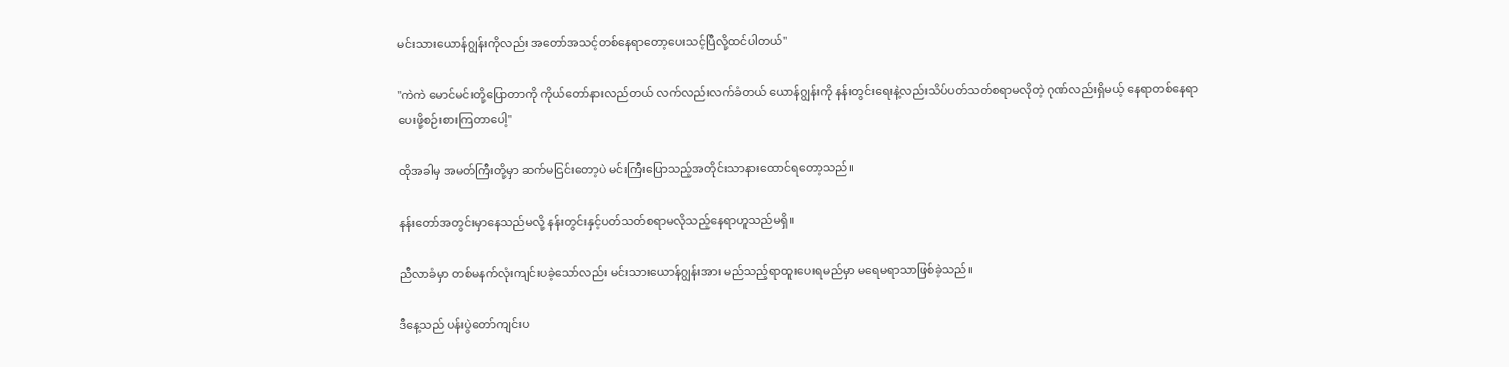မင်းသားယောန်ဂျွန်းကိုလည်း အတော်အသင့်တစ်နေရာတော့ပေးသင့်ပြီလို့ထင်ပါတယ်"

"ကဲကဲ မောင်မင်းတို့ပြောတာကို ကိုယ်တော်နားလည်တယ် လက်လည်းလက်ခံတယ် ယောန်ဂျွန်းကို နန်းတွင်းရေးနဲ့လည်းသိပ်ပတ်သတ်စရာမလိုတဲ့ ‌ဂုဏ်လည်းရှိမယ့် နေရာတစ်နေရာပေးဖို့စဉ်းစားကြတာပေါ့"

ထိုအခါမှ အမတ်ကြီးတို့မှာ ဆက်မငြင်းတော့ပဲ မင်းကြီးပြောသည့်အတိုင်းသာနားထောင်ရတော့သည်။

နန်းတော်အတွင်းမှာနေသည်မလို့ နန်း‌တွင်းနှင့်ပတ်သတ်စရာမလိုသည့်နေရာဟူသည်မရှိ။

ညီလာခံမှာ တစ်မနက်လုံးကျင်းပခဲ့သော်လည်း ‌မင်းသားယောန်ဂျွန်းအား မည်သည့်ရာထူးပေးရမည်မှာ မရေမရာသာဖြစ်ခဲ့သည်။

ဒီနေ့သည် ပန်းပွဲတော်ကျင်းပ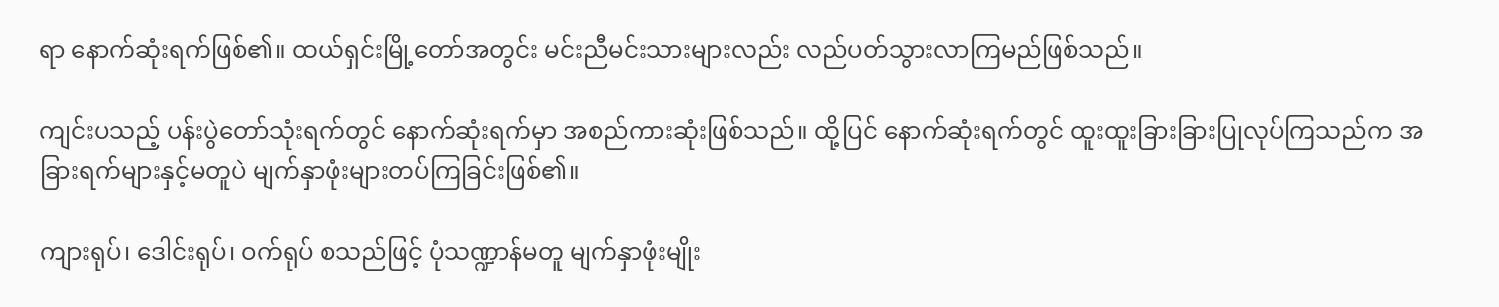ရာ နောက်ဆုံးရက်ဖြစ်၏။ ထယ်ရှင်းမြို့တော်အတွင်း မင်းညီမင်းသားများလည်း လည်ပတ်သွားလာကြမည်ဖြစ်သည်။

ကျင်းပသည့် ပန်းပွဲတော်သုံးရက်တွင် နောက်ဆုံးရက်မှာ အစည်ကားဆုံးဖြစ်သည်။ ထို့ပြင် နောက်ဆုံးရက်တွင် ထူးထူးခြားခြားပြုလုပ်ကြသည်က အခြားရက်များနှင့်မတူပဲ မျက်နှာဖုံးများတပ်ကြခြင်းဖြစ်၏။

ကျားရုပ်၊ ဒေါင်းရုပ်၊ ဝက်ရုပ် စသည်ဖြင့် ပုံသဏ္ဍာန်မတူ မျက်နှာဖုံးမျိုး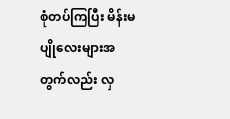စုံတပ်ကြပြီး မိန်းမပျို‌လေးများအတွက်လည်း လှ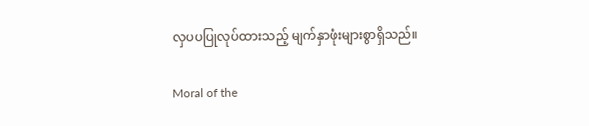လှပပပြုလုပ်ထားသည့် မျက်နှာဖုံးများစွာရှိသည်။

Moral of the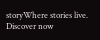storyWhere stories live. Discover now